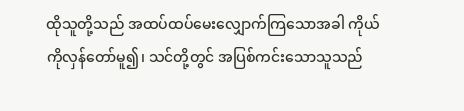ထိုသူတို့သည် အထပ်ထပ်မေးလျှောက်ကြသောအခါ ကိုယ်ကိုလှန်တော်မူ၍၊ သင်တို့တွင် အပြစ်ကင်းသောသူသည်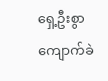ရှေ့ဦးစွာ ကျောက်ခဲ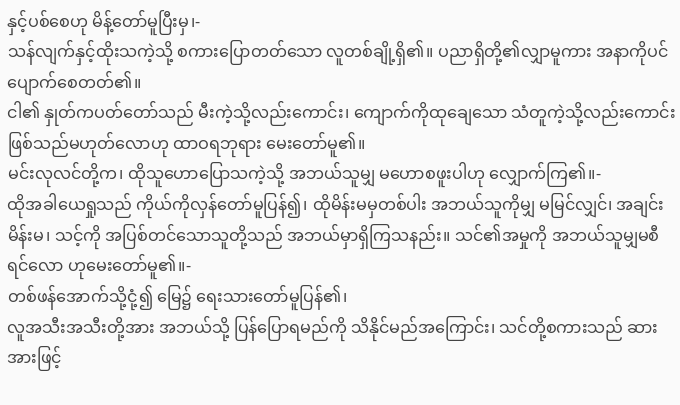နှင့်ပစ်စေဟု မိန့်တော်မူပြီးမှ၊-
သန်လျက်နှင့်ထိုးသကဲ့သို့ စကားပြောတတ်သော လူတစ်ချို့ရှိ၏။ ပညာရှိတို့၏လျှာမူကား အနာကိုပင် ပျောက်စေတတ်၏။
ငါ၏ နှုတ်ကပတ်တော်သည် မီးကဲ့သို့လည်းကောင်း၊ ကျောက်ကိုထုချေသော သံတူကဲ့သို့လည်းကောင်း ဖြစ်သည်မဟုတ်လောဟု ထာဝရဘုရား မေးတော်မူ၏။
မင်းလုလင်တို့က၊ ထိုသူဟောပြောသကဲ့သို့ အဘယ်သူမျှ မဟောစဖူးပါဟု လျှောက်ကြ၏။-
ထိုအခါယေရှုသည် ကိုယ်ကိုလှန်တော်မူပြန်၍၊ ထိုမိန်းမမှတစ်ပါး အဘယ်သူကိုမျှ မမြင်လျှင်၊ အချင်း မိန်းမ၊ သင့်ကို အပြစ်တင်သောသူတို့သည် အဘယ်မှာရှိကြသနည်း။ သင်၏အမှုကို အဘယ်သူမျှမစီရင်လော ဟုမေးတော်မူ၏။-
တစ်ဖန်အောက်သို့ငုံ့၍ မြေ၌ ရေးသားတော်မူပြန်၏၊
လူအသီးအသီးတို့အား အဘယ်သို့ ပြန်ပြောရမည်ကို သိနိုင်မည်အကြောင်း၊ သင်တို့စကားသည် ဆားအားဖြင့်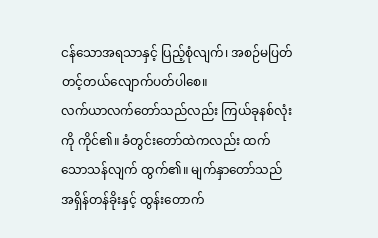ငန်သောအရသာနှင့် ပြည့်စုံလျက်၊ အစဉ်မပြတ် တင့်တယ်လျောက်ပတ်ပါစေ။
လက်ယာလက်တော်သည်လည်း ကြယ်ခုနစ်လုံးကို ကိုင်၏။ ခံတွင်းတော်ထဲကလည်း ထက်သောသန်လျက် ထွက်၏။ မျက်နှာတော်သည် အရှိန်တန်ခိုးနှင့် ထွန်းတောက်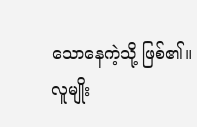သောနေကဲ့သို့ ဖြစ်၏။
လူမျိုး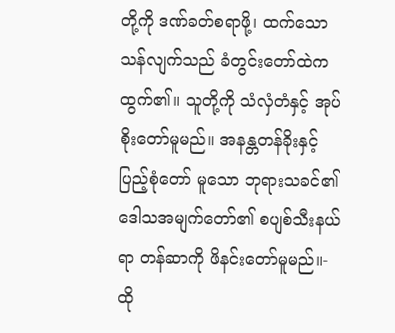တို့ကို ဒဏ်ခတ်စရာဖို့၊ ထက်သော သန်လျက်သည် ခံတွင်းတော်ထဲက ထွက်၏။ သူတို့ကို သံလှံတံနှင့် အုပ်စိုးတော်မူမည်။ အနန္တတန်ခိုးနှင့် ပြည့်စုံတော် မူသော ဘုရားသခင်၏ ဒေါသအမျက်တော်၏ စပျစ်သီးနယ်ရာ တန်ဆာကို ဖိနင်းတော်မူမည်။-
ထို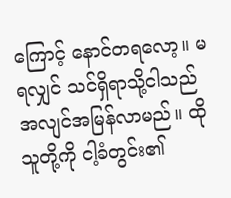ကြောင့် နောင်တရလော့။ မရလျှင် သင်ရှိရာသို့ငါသည် အလျင်အမြန်လာမည်။ ထိုသူတို့ကို ငါ့ခံတွင်း၏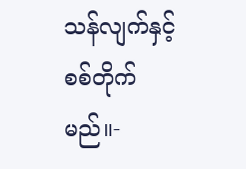သန်လျက်နှင့် စစ်တိုက်မည်။-